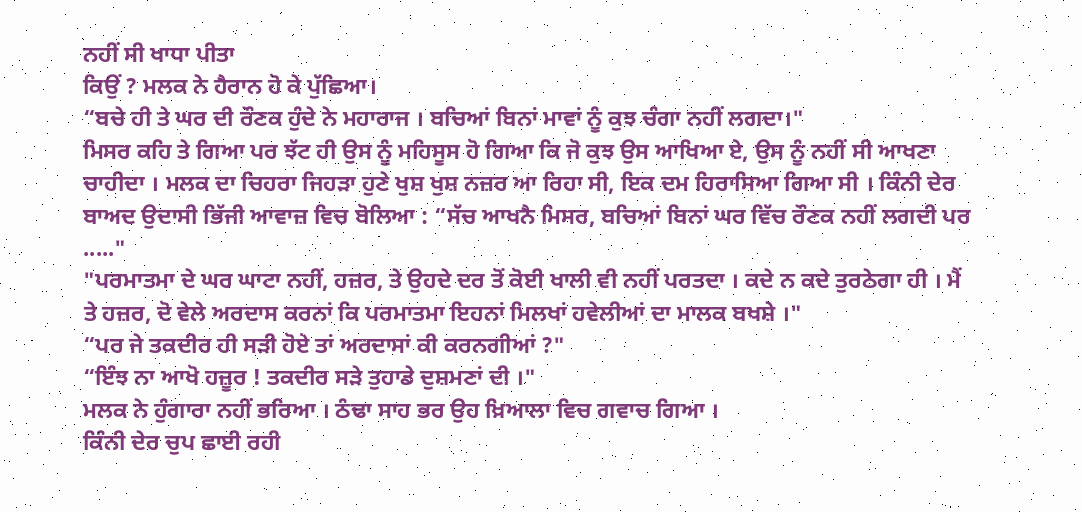ਨਹੀਂ ਸੀ ਖਾਧਾ ਪੀਤਾ
ਕਿਉਂ ? ਮਲਕ ਨੇ ਹੈਰਾਨ ਹੋ ਕੇ ਪੁੱਛਿਆ।
“ਬਚੇ ਹੀ ਤੇ ਘਰ ਦੀ ਰੌਣਕ ਹੁੰਦੇ ਨੇ ਮਹਾਰਾਜ । ਬਚਿਆਂ ਬਿਨਾਂ ਮਾਵਾਂ ਨੂੰ ਕੁਝ ਚੰਗਾ ਨਹੀਂ ਲਗਦਾ।"
ਮਿਸਰ ਕਹਿ ਤੇ ਗਿਆ ਪਰ ਝੱਟ ਹੀ ਉਸ ਨੂੰ ਮਹਿਸੂਸ ਹੋ ਗਿਆ ਕਿ ਜੋ ਕੁਝ ਉਸ ਆਖਿਆ ਏ, ਉਸ ਨੂੰ ਨਹੀਂ ਸੀ ਆਖਣਾ ਚਾਹੀਦਾ । ਮਲਕ ਦਾ ਚਿਹਰਾ ਜਿਹੜਾ ਹੁਣੇ ਖੁਸ਼ ਖੁਸ਼ ਨਜ਼ਰ ਆ ਰਿਹਾ ਸੀ, ਇਕ ਦਮ ਹਿਰਾਸਿਆ ਗਿਆ ਸੀ । ਕਿੰਨੀ ਦੇਰ ਬਾਅਦ ਉਦਾਸੀ ਭਿੱਜੀ ਆਵਾਜ਼ ਵਿਚ ਬੋਲਿਆ : “ਸੱਚ ਆਖਨੈ ਮਿਸਰ, ਬਚਿਆਂ ਬਿਨਾਂ ਘਰ ਵਿੱਚ ਰੌਣਕ ਨਹੀਂ ਲਗਦੀ ਪਰ ....."
"ਪਰਮਾਤਮਾ ਦੇ ਘਰ ਘਾਟਾ ਨਹੀਂ, ਹਜ਼ਰ, ਤੇ ਉਹਦੇ ਦਰ ਤੋਂ ਕੋਈ ਖਾਲੀ ਵੀ ਨਹੀਂ ਪਰਤਦਾ । ਕਦੇ ਨ ਕਦੇ ਤੁਰਠੇਗਾ ਹੀ । ਮੈਂ ਤੇ ਹਜ਼ਰ, ਦੋ ਵੇਲੇ ਅਰਦਾਸ ਕਰਨਾਂ ਕਿ ਪਰਮਾਤਮਾ ਇਹਨਾਂ ਮਿਲਖਾਂ ਹਵੇਲੀਆਂ ਦਾ ਮਾਲਕ ਬਖਸ਼ੇ ।"
“ਪਰ ਜੇ ਤਕਦੀਰ ਹੀ ਸੜੀ ਹੋਏ ਤਾਂ ਅਰਦਾਸਾਂ ਕੀ ਕਰਨਗੀਆਂ ?"
“ਇੰਝ ਨਾ ਆਖੋ ਹਜ਼ੂਰ ! ਤਕਦੀਰ ਸੜੇ ਤੁਹਾਡੇ ਦੁਸ਼ਮਣਾਂ ਦੀ ।"
ਮਲਕ ਨੇ ਹੁੰਗਾਰਾ ਨਹੀਂ ਭਰਿਆ । ਠੰਢਾ ਸਾਹ ਭਰ ਉਹ ਖ਼ਿਆਲਾ ਵਿਚ ਗਵਾਚ ਗਿਆ ।
ਕਿੰਨੀ ਦੇਰ ਚੁਪ ਛਾਈ ਰਹੀ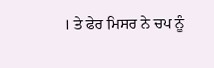। ਤੇ ਫੇਰ ਮਿਸਰ ਨੇ ਚਪ ਨੂੰ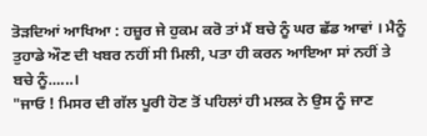ਤੋੜਦਿਆਂ ਆਖਿਆ : ਹਜ਼ੂਰ ਜੇ ਹੁਕਮ ਕਰੋ ਤਾਂ ਮੈਂ ਬਚੇ ਨੂੰ ਘਰ ਛੱਡ ਆਵਾਂ । ਮੈਨੂੰ ਤੁਹਾਡੇ ਔਣ ਦੀ ਖਬਰ ਨਹੀਂ ਸੀ ਮਿਲੀ, ਪਤਾ ਹੀ ਕਰਨ ਆਇਆ ਸਾਂ ਨਹੀਂ ਤੇ ਬਚੇ ਨੂੰ......।
"ਜਾਓ ! ਮਿਸਰ ਦੀ ਗੱਲ ਪੂਰੀ ਹੋਣ ਤੋਂ ਪਹਿਲਾਂ ਹੀ ਮਲਕ ਨੇ ਉਸ ਨੂੰ ਜਾਣ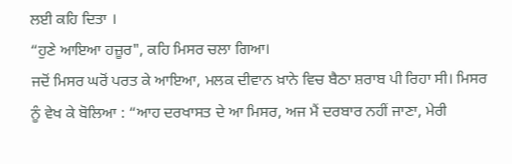ਲਈ ਕਹਿ ਦਿਤਾ ।
“ਹੁਣੇ ਆਇਆ ਹਜ਼ੂਰ", ਕਹਿ ਮਿਸਰ ਚਲਾ ਗਿਆ।
ਜਦੋਂ ਮਿਸਰ ਘਰੋਂ ਪਰਤ ਕੇ ਆਇਆ, ਮਲਕ ਦੀਵਾਨ ਖ਼ਾਨੇ ਵਿਚ ਬੈਠਾ ਸ਼ਰਾਬ ਪੀ ਰਿਹਾ ਸੀ। ਮਿਸਰ ਨੂੰ ਵੇਖ ਕੇ ਬੋਲਿਆ : “ਆਹ ਦਰਖਾਸਤ ਦੇ ਆ ਮਿਸਰ, ਅਜ ਮੈਂ ਦਰਬਾਰ ਨਹੀਂ ਜਾਣਾ, ਮੇਰੀ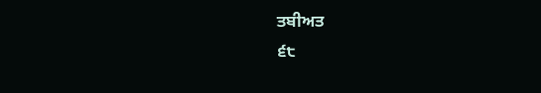ਤਬੀਅਤ
੬੮